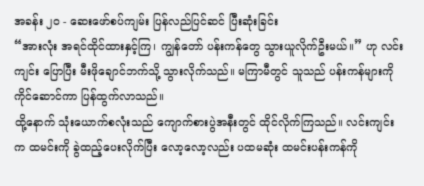အခန်း ၂၀ - ဆေးဖော်စပ်ကျမ်း ပြန်လည်ပြင်ဆင် ပြီးဆုံးခြင်း
“အားလုံး အရင်ထိုင်ထားနှင့်ကြ၊ ကျွန်တော် ပန်းကန်တွေ သွားယူလိုက်ဦးမယ်။” ဟု လင်းကျင်း ပြောပြီး မီးဖိုချောင်ဘက်သို့ သွားလိုက်သည်။ မကြာမီတွင် သူသည် ပန်းကန်များကို ကိုင်ဆောင်ကာ ပြန်ထွက်လာသည်။
ထို့နောက် သုံးယောက်စလုံးသည် ကျောက်စားပွဲအနီးတွင် ထိုင်လိုက်ကြသည်။ လင်းကျင်းက ထမင်းကို ခွဲထည့်ပေးလိုက်ပြီး လော့လော့လည်း ပထမဆုံး ထမင်းပန်းကန်ကို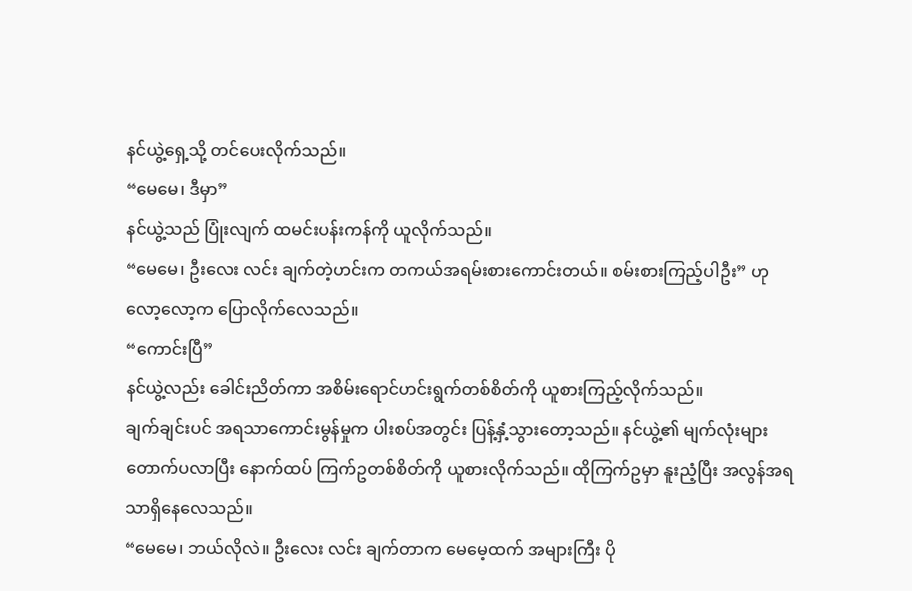နင်ယွဲ့ရှေ့သို့ တင်ပေးလိုက်သည်။
“မေမေ၊ ဒီမှာ”
နင်ယွဲ့သည် ပြုံးလျက် ထမင်းပန်းကန်ကို ယူလိုက်သည်။
“မေမေ၊ ဦးလေး လင်း ချက်တဲ့ဟင်းက တကယ်အရမ်းစားကောင်းတယ်။ စမ်းစားကြည့်ပါဦး” ဟု လော့လော့က ပြောလိုက်လေသည်။
“ကောင်းပြီ”
နင်ယွဲ့လည်း ခေါင်းညိတ်ကာ အစိမ်းရောင်ဟင်းရွက်တစ်စိတ်ကို ယူစားကြည့်လိုက်သည်။
ချက်ချင်းပင် အရသာကောင်းမွန်မှုက ပါးစပ်အတွင်း ပြန့်နှံ့သွားတော့သည်။ နင်ယွဲ့၏ မျက်လုံးများ တောက်ပလာပြီး နောက်ထပ် ကြက်ဥတစ်စိတ်ကို ယူစားလိုက်သည်။ ထိုကြက်ဥမှာ နူးညံ့ပြီး အလွန်အရသာရှိနေလေသည်။
“မေမေ၊ ဘယ်လိုလဲ။ ဦးလေး လင်း ချက်တာက မေမေ့ထက် အများကြီး ပို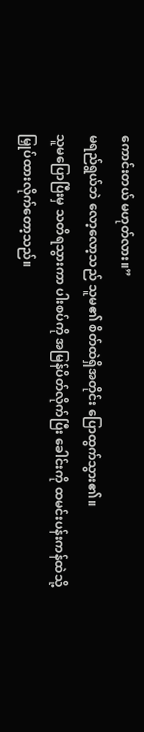ကောင်းတယ် မဟုတ်လား။”
မရည်ရွယ်ဘဲ လော့လော့သည် သူမ၏ စိတ်ထဲရှိအတိုင်း ပြောထွက်သွား၏။
သူမပြောပြီးမှ သတိရသွားကာ ပါးစပ်ကို အမြန်ပိတ်လိုက်ပြီး ခေါင်းကို ထမင်းပန်းကန်ထဲသို့ မြှုပ်ထားလိုက်တော့သည်။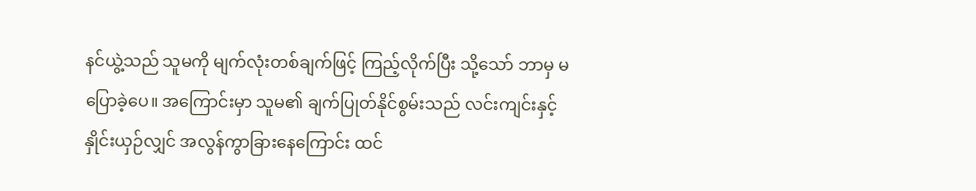နင်ယွဲ့သည် သူမကို မျက်လုံးတစ်ချက်ဖြင့် ကြည့်လိုက်ပြီး သို့သော် ဘာမှ မပြောခဲ့ပေ။ အကြောင်းမှာ သူမ၏ ချက်ပြုတ်နိုင်စွမ်းသည် လင်းကျင်းနှင့် နှိုင်းယှဉ်လျှင် အလွန်ကွာခြားနေကြောင်း ထင်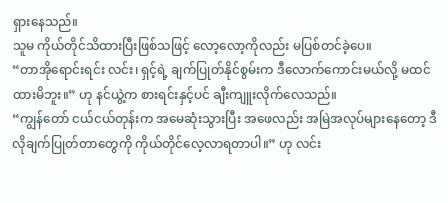ရှားနေသည်။
သူမ ကိုယ်တိုင်သိထားပြီးဖြစ်သဖြင့် လော့လော့ကိုလည်း မပြစ်တင်ခဲ့ပေ။
“တာအိုရောင်းရင်း လင်း၊ ရှင့်ရဲ့ ချက်ပြုတ်နိုင်စွမ်းက ဒီလောက်ကောင်းမယ်လို့ မထင်ထားမိဘူး။” ဟု နင်ယွဲ့က စားရင်းနှင့်ပင် ချီးကျူးလိုက်လေသည်။
“ကျွန်တော် ငယ်ငယ်တုန်းက အမေဆုံးသွားပြီး အဖေလည်း အမြဲအလုပ်များနေတော့ ဒီလိုချက်ပြုတ်တာတွေကို ကိုယ်တိုင်လေ့လာရတာပါ။” ဟု လင်း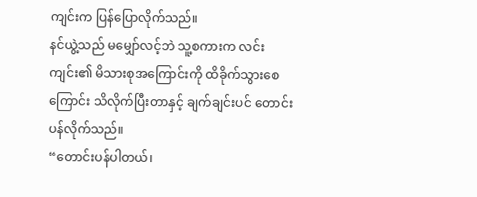ကျင်းက ပြန်ပြောလိုက်သည်။
နင်ယွဲ့သည် မမျှော်လင့်ဘဲ သူ့စကားက လင်းကျင်း၏ မိသားစုအကြောင်းကို ထိခိုက်သွားစေကြောင်း သိလိုက်ပြီးတာနှင့် ချက်ချင်းပင် တောင်းပန်လိုက်သည်။
“တောင်းပန်ပါတယ်၊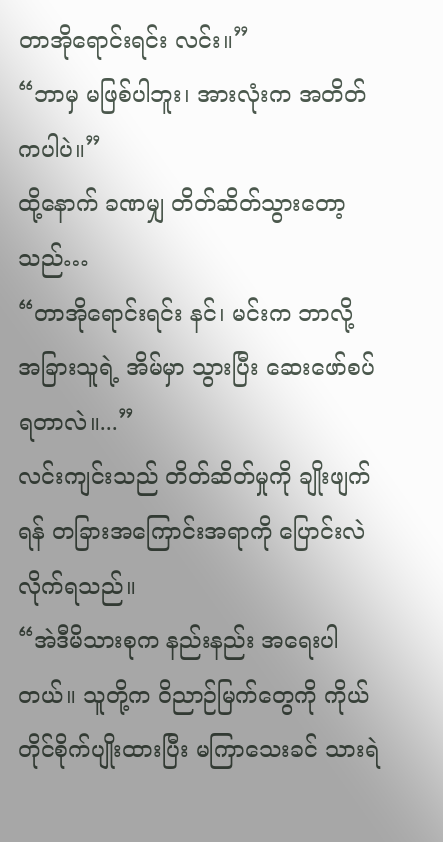တာအိုရောင်းရင်း လင်း။”
“ဘာမှ မဖြစ်ပါဘူး၊ အားလုံးက အတိတ်ကပါပဲ။”
ထို့နောက် ခဏမျှ တိတ်ဆိတ်သွားတော့သည်…
“တာအိုရောင်းရင်း နင်၊ မင်းက ဘာလို့ အခြားသူရဲ့ အိမ်မှာ သွားပြီး ဆေးဖော်စပ်ရတာလဲ။...”
လင်းကျင်းသည် တိတ်ဆိတ်မှုကို ချိုးဖျက်ရန် တခြားအကြောင်းအရာကို ပြောင်းလဲလိုက်ရသည်။
“အဲဒီမိသားစုက နည်းနည်း အရေးပါတယ်။ သူတို့က ဝိညာဉ်မြက်တွေကို ကိုယ်တိုင်စိုက်ပျိုးထားပြီး မကြာသေးခင် သားရဲ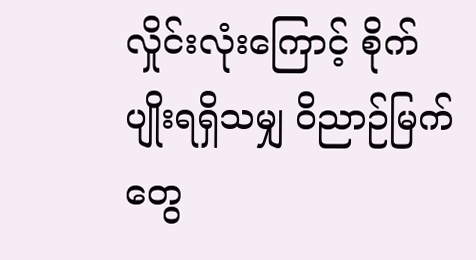လှိုင်းလုံးကြောင့် စိုက်ပျိုးရရှိသမျှ ဝိညာဉ်မြက်တွေ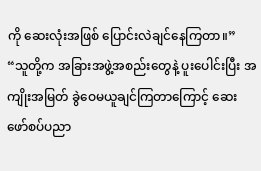ကို ဆေးလုံးအဖြစ် ပြောင်းလဲချင်နေကြတာ။”
“သူတို့က အခြားအဖွဲ့အစည်းတွေနဲ့ ပူးပေါင်းပြီး အကျိုးအမြတ် ခွဲဝေမယူချင်ကြတာကြောင့် ဆေးဖော်စပ်ပညာ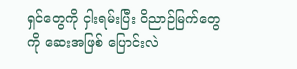ရှင်တွေကို ငှါးရမ်းပြီး ဝိညာဉ်မြက်တွေကို ဆေးအဖြစ် ပြောင်းလဲ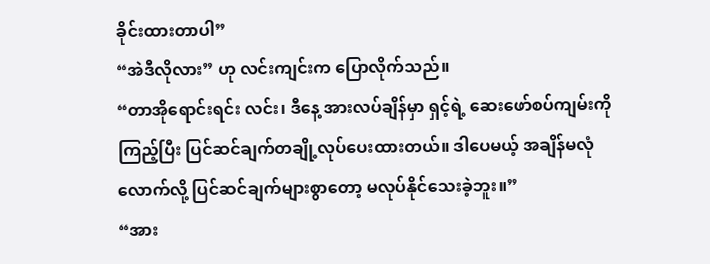ခိုင်းထားတာပါ”
“အဲဒီလိုလား” ဟု လင်းကျင်းက ပြောလိုက်သည်။
“တာအိုရောင်းရင်း လင်း၊ ဒီနေ့ အားလပ်ချိန်မှာ ရှင့်ရဲ့ ဆေးဖော်စပ်ကျမ်းကို ကြည့်ပြီး ပြင်ဆင်ချက်တချို့လုပ်ပေးထားတယ်။ ဒါပေမယ့် အချိန်မလုံလောက်လို့ ပြင်ဆင်ချက်များစွာတော့ မလုပ်နိုင်သေးခဲ့ဘူး။”
“အား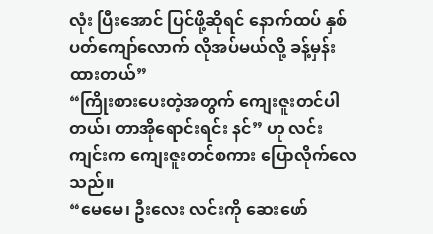လုံး ပြီးအောင် ပြင်ဖို့ဆိုရင် နောက်ထပ် နှစ်ပတ်ကျော်လောက် လိုအပ်မယ်လို့ ခန့်မှန်းထားတယ်”
“ကြိုးစားပေးတဲ့အတွက် ကျေးဇူးတင်ပါတယ်၊ တာအိုရောင်းရင်း နင်” ဟု လင်းကျင်းက ကျေးဇူးတင်စကား ပြောလိုက်လေသည်။
“မေမေ၊ ဦးလေး လင်းကို ဆေးဖော်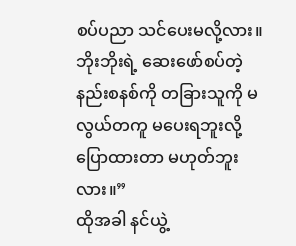စပ်ပညာ သင်ပေးမလို့လား။ ဘိုးဘိုးရဲ့ ဆေးဖော်စပ်တဲ့ နည်းစနစ်ကို တခြားသူကို မလွယ်တကူ မပေးရဘူးလို့ ပြောထားတာ မဟုတ်ဘူးလား။”
ထိုအခါ နင်ယွဲ့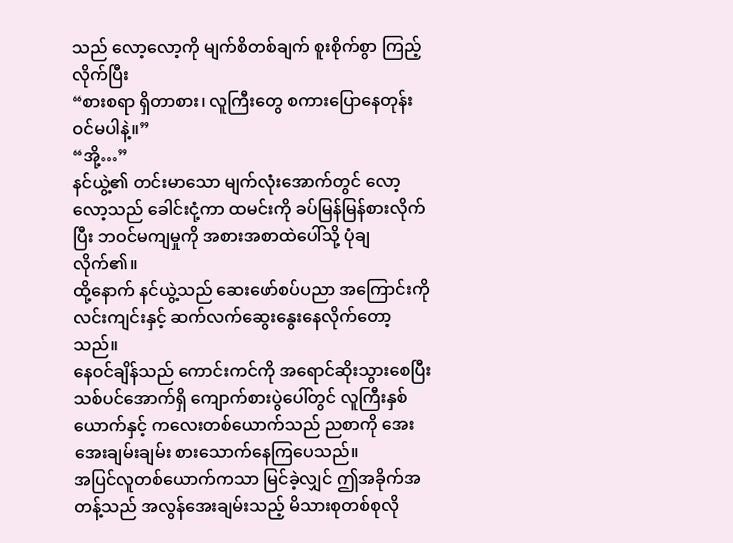သည် လော့လော့ကို မျက်စိတစ်ချက် စူးစိုက်စွာ ကြည့်လိုက်ပြီး
“စားစရာ ရှိတာစား၊ လူကြီးတွေ စကားပြောနေတုန်း ဝင်မပါနဲ့။”
“အို့…”
နင်ယွဲ့၏ တင်းမာသော မျက်လုံးအောက်တွင် လော့လော့သည် ခေါင်းငုံ့ကာ ထမင်းကို ခပ်မြန်မြန်စားလိုက်ပြီး ဘဝင်မကျမှုကို အစားအစာထဲပေါ်သို့ ပုံချလိုက်၏။
ထို့နောက် နင်ယွဲ့သည် ဆေးဖော်စပ်ပညာ အကြောင်းကို လင်းကျင်းနှင့် ဆက်လက်ဆွေးနွေးနေလိုက်တော့သည်။
နေဝင်ချိန်သည် ကောင်းကင်ကို အရောင်ဆိုးသွားစေပြီး သစ်ပင်အောက်ရှိ ကျောက်စားပွဲပေါ်တွင် လူကြီးနှစ်ယောက်နှင့် ကလေးတစ်ယောက်သည် ညစာကို အေးအေးချမ်းချမ်း စားသောက်နေကြပေသည်။
အပြင်လူတစ်ယောက်ကသာ မြင်ခဲ့လျှင် ဤအခိုက်အတန့်သည် အလွန်အေးချမ်းသည့် မိသားစုတစ်စုလို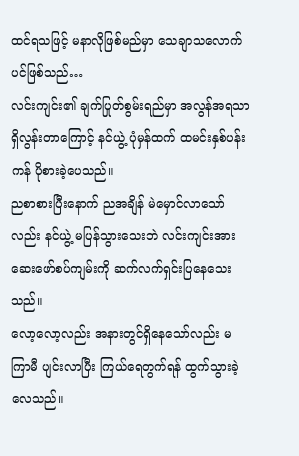ထင်ရသဖြင့် မနာလိုဖြစ်မည်မှာ သေချာသလောက်ပင်ဖြစ်သည်…
လင်းကျင်း၏ ချက်ပြုတ်စွမ်းရည်မှာ အလွန်အရသာရှိလွန်းတာကြောင့် နင်ယွဲ့ ပုံမှန်ထက် ထမင်းနှစ်ပန်းကန် ပိုစားခဲ့ပေသည်။
ညစာစားပြီးနောက် ညအချိန် မဲမှောင်လာသော်လည်း နင်ယွဲ့ မပြန်သွားသေးဘဲ လင်းကျင်းအား ဆေးဖော်စပ်ကျမ်းကို ဆက်လက်ရှင်းပြနေသေးသည်။
လော့လော့လည်း အနားတွင်ရှိနေသော်လည်း မကြာမီ ပျင်းလာပြီး ကြယ်ရေတွက်ရန် ထွက်သွားခဲ့လေသည်။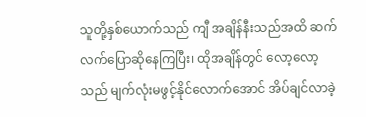သူတို့နှစ်ယောက်သည် ကျီ အချိန်နီးသည်အထိ ဆက်လက်ပြောဆိုနေကြပြီး၊ ထိုအချိန်တွင် လော့လော့သည် မျက်လုံးမဖွင့်နိုင်လောက်အောင် အိပ်ချင်လာခဲ့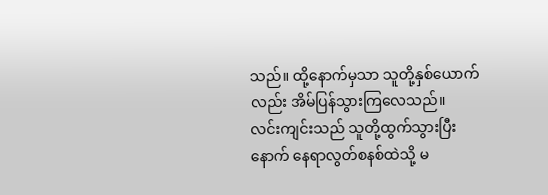သည်။ ထို့နောက်မှသာ သူတို့နှစ်ယောက်လည်း အိမ်ပြန်သွားကြလေသည်။
လင်းကျင်းသည် သူတို့ထွက်သွားပြီးနောက် နေရာလွတ်စနစ်ထဲသို့ မ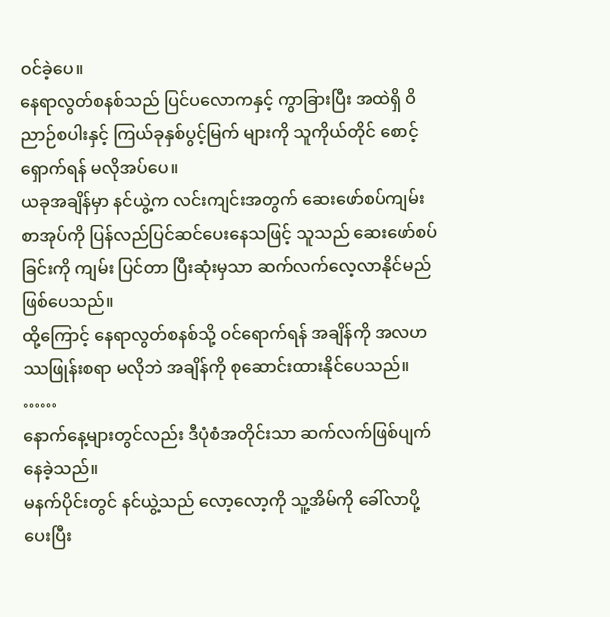ဝင်ခဲ့ပေ။
နေရာလွတ်စနစ်သည် ပြင်ပလောကနှင့် ကွာခြားပြီး အထဲရှိ ဝိညာဉ်စပါးနှင့် ကြယ်ခုနှစ်ပွင့်မြက် များကို သူကိုယ်တိုင် စောင့်ရှောက်ရန် မလိုအပ်ပေ။
ယခုအချိန်မှာ နင်ယွဲ့က လင်းကျင်းအတွက် ဆေးဖော်စပ်ကျမ်းစာအုပ်ကို ပြန်လည်ပြင်ဆင်ပေးနေသဖြင့် သူသည် ဆေးဖော်စပ်ခြင်းကို ကျမ်း ပြင်တာ ပြီးဆုံးမှသာ ဆက်လက်လေ့လာနိုင်မည် ဖြစ်ပေသည်။
ထို့ကြောင့် နေရာလွတ်စနစ်သို့ ဝင်ရောက်ရန် အချိန်ကို အလဟဿဖြုန်းစရာ မလိုဘဲ အချိန်ကို စုဆောင်းထားနိုင်ပေသည်။
……
နောက်နေ့များတွင်လည်း ဒီပုံစံအတိုင်းသာ ဆက်လက်ဖြစ်ပျက်နေခဲ့သည်။
မနက်ပိုင်းတွင် နင်ယွဲ့သည် လော့လော့ကို သူ့အိမ်ကို ခေါ်လာပို့ပေးပြီး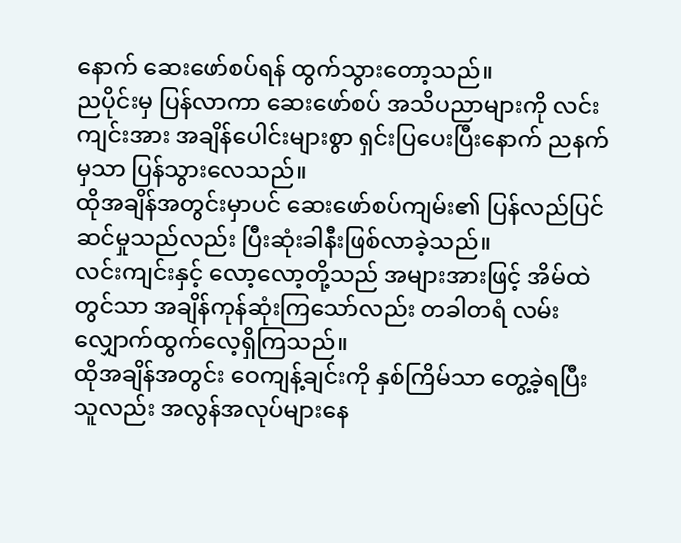နောက် ဆေးဖော်စပ်ရန် ထွက်သွားတော့သည်။
ညပိုင်းမှ ပြန်လာကာ ဆေးဖော်စပ် အသိပညာများကို လင်းကျင်းအား အချိန်ပေါင်းများစွာ ရှင်းပြပေးပြီးနောက် ညနက်မှသာ ပြန်သွားလေသည်။
ထိုအချိန်အတွင်းမှာပင် ဆေးဖော်စပ်ကျမ်း၏ ပြန်လည်ပြင်ဆင်မှုသည်လည်း ပြီးဆုံးခါနီးဖြစ်လာခဲ့သည်။
လင်းကျင်းနှင့် လော့လော့တို့သည် အများအားဖြင့် အိမ်ထဲတွင်သာ အချိန်ကုန်ဆုံးကြသော်လည်း တခါတရံ လမ်းလျှောက်ထွက်လေ့ရှိကြသည်။
ထိုအချိန်အတွင်း ဝေကျန့်ချင်းကို နှစ်ကြိမ်သာ တွေ့ခဲ့ရပြီး သူလည်း အလွန်အလုပ်များနေ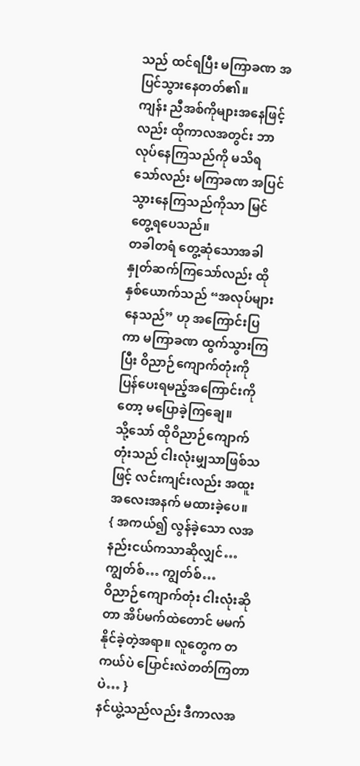သည် ထင်ရပြီး မကြာခဏ အပြင်သွားနေတတ်၏။
ကျန်း ညီအစ်ကိုများအနေဖြင့်လည်း ထိုကာလအတွင်း ဘာလုပ်နေကြသည်ကို မသိရသော်လည်း မကြာခဏ အပြင်သွားနေကြသည်ကိုသာ မြင်တွေ့ရပေသည်။
တခါတရံ တွေ့ဆုံသောအခါ နှုတ်ဆက်ကြသော်လည်း ထိုနှစ်ယောက်သည် “အလုပ်များနေသည်” ဟု အကြောင်းပြကာ မကြာခဏ ထွက်သွားကြပြီး ဝိညာဉ်ကျောက်တုံးကို ပြန်ပေးရမည့်အကြောင်းကိုတော့ မပြောခဲ့ကြချေ။
သို့သော် ထိုဝိညာဉ်ကျောက်တုံးသည် ငါးလုံးမျှသာဖြစ်သဖြင့် လင်းကျင်းလည်း အထူးအလေးအနက် မထားခဲ့ပေ။
{ အကယ်၍ လွန်ခဲ့သော လအနည်းငယ်ကသာဆိုလျှင်… ကျွတ်စ်… ကျွတ်စ်…
ဝိညာဉ်ကျောက်တုံး ငါးလုံးဆိုတာ အိပ်မက်ထဲတောင် မမက်နိုင်ခဲ့တဲ့အရာ။ လူတွေက တကယ်ပဲ ပြောင်းလဲတတ်ကြတာပဲ… }
နင်ယွဲ့သည်လည်း ဒီကာလအ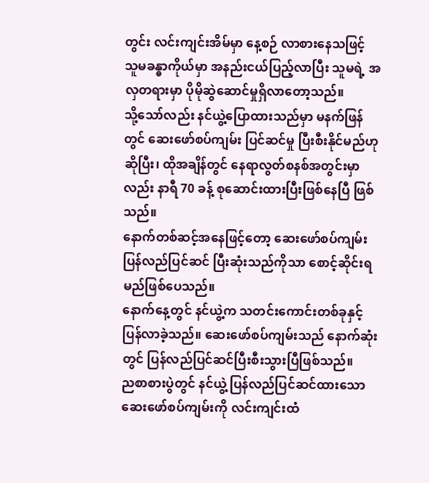တွင်း လင်းကျင်းအိမ်မှာ နေ့စဉ် လာစားနေသဖြင့် သူမခန္ဓာကိုယ်မှာ အနည်းငယ်ပြည့်လာပြီး သူမရဲ့ အလှတရားမှာ ပိုမိုဆွဲဆောင်မှုရှိလာတော့သည်။
သို့သော်လည်း နင်ယွဲ့ပြောထားသည်မှာ မနက်ဖြန်တွင် ဆေးဖော်စပ်ကျမ်း ပြင်ဆင်မှု ပြီးစီးနိုင်မည်ဟု ဆိုပြီး၊ ထိုအချိန်တွင် နေရာလွတ်စနစ်အတွင်းမှာလည်း နာရီ 70 ခန့် စုဆောင်းထားပြီးဖြစ်နေပြီ ဖြစ်သည်။
နောက်တစ်ဆင့်အနေဖြင့်တော့ ဆေးဖော်စပ်ကျမ်း ပြန်လည်ပြင်ဆင် ပြီးဆုံးသည်ကိုသာ စောင့်ဆိုင်းရမည်ဖြစ်ပေသည်။
နောက်နေ့တွင် နင်ယွဲ့က သတင်းကောင်းတစ်ခုနှင့် ပြန်လာခဲ့သည်။ ဆေးဖော်စပ်ကျမ်းသည် နောက်ဆုံးတွင် ပြန်လည်ပြင်ဆင်ပြီးစီးသွားပြီဖြစ်သည်။
ညစာစားပွဲတွင် နင်ယွဲ့ ပြန်လည်ပြင်ဆင်ထားသော ဆေးဖော်စပ်ကျမ်းကို လင်းကျင်းထံ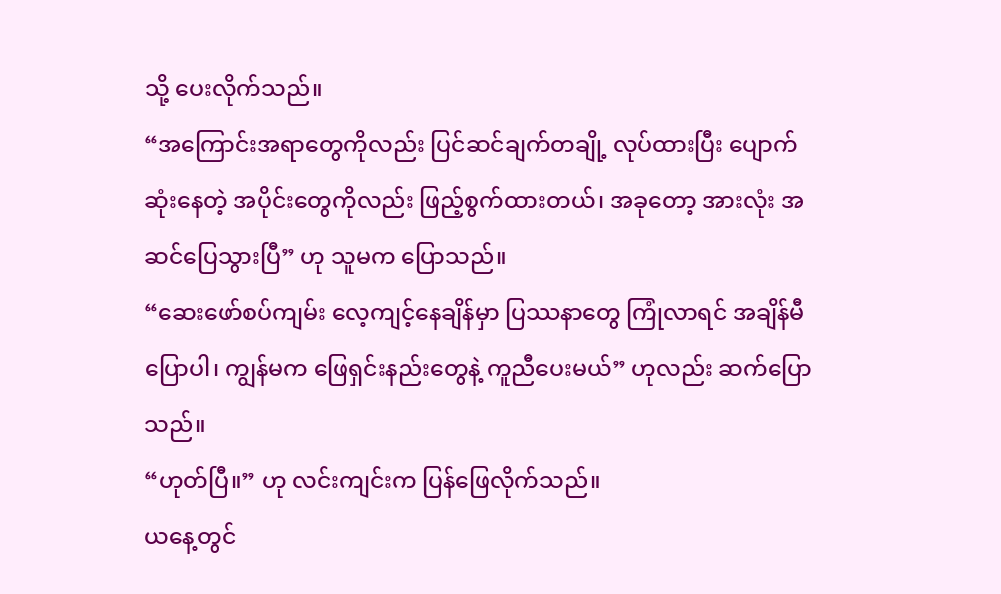သို့ ပေးလိုက်သည်။
“အကြောင်းအရာတွေကိုလည်း ပြင်ဆင်ချက်တချို့ လုပ်ထားပြီး ပျောက်ဆုံးနေတဲ့ အပိုင်းတွေကိုလည်း ဖြည့်စွက်ထားတယ်၊ အခုတော့ အားလုံး အဆင်ပြေသွားပြီ” ဟု သူမက ပြောသည်။
“ဆေးဖော်စပ်ကျမ်း လေ့ကျင့်နေချိန်မှာ ပြဿနာတွေ ကြုံလာရင် အချိန်မီ ပြောပါ၊ ကျွန်မက ဖြေရှင်းနည်းတွေနဲ့ ကူညီပေးမယ်” ဟုလည်း ဆက်ပြောသည်။
“ဟုတ်ပြီ။” ဟု လင်းကျင်းက ပြန်ဖြေလိုက်သည်။
ယနေ့တွင်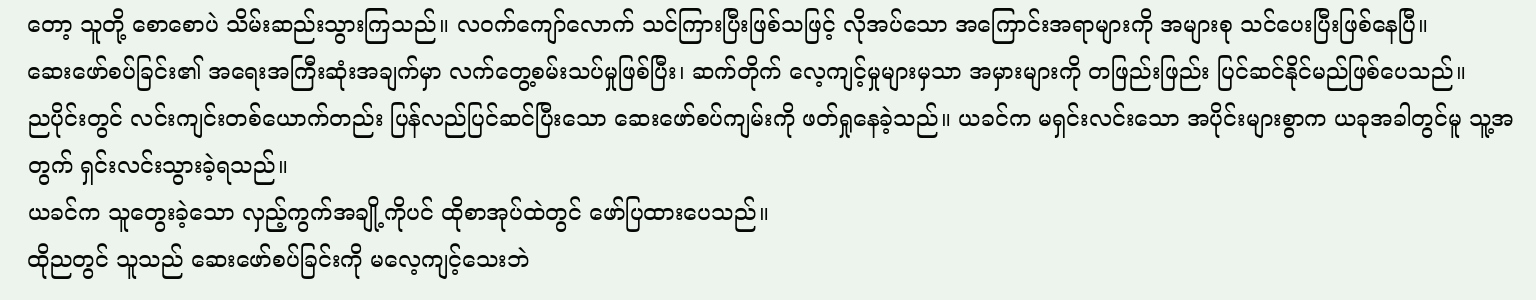တော့ သူတို့ စောစောပဲ သိမ်းဆည်းသွားကြသည်။ လဝက်ကျော်လောက် သင်ကြားပြီးဖြစ်သဖြင့် လိုအပ်သော အကြောင်းအရာများကို အများစု သင်ပေးပြီးဖြစ်နေပြီ။
ဆေးဖော်စပ်ခြင်း၏ အရေးအကြီးဆုံးအချက်မှာ လက်တွေ့စမ်းသပ်မှုဖြစ်ပြီး၊ ဆက်တိုက် လေ့ကျင့်မှုများမှသာ အမှားများကို တဖြည်းဖြည်း ပြင်ဆင်နိုင်မည်ဖြစ်ပေသည်။
ညပိုင်းတွင် လင်းကျင်းတစ်ယောက်တည်း ပြန်လည်ပြင်ဆင်ပြီးသော ဆေးဖော်စပ်ကျမ်းကို ဖတ်ရှုနေခဲ့သည်။ ယခင်က မရှင်းလင်းသော အပိုင်းများစွာက ယခုအခါတွင်မူ သူ့အတွက် ရှင်းလင်းသွားခဲ့ရသည်။
ယခင်က သူတွေးခဲ့သော လှည့်ကွက်အချို့ကိုပင် ထိုစာအုပ်ထဲတွင် ဖော်ပြထားပေသည်။
ထိုညတွင် သူသည် ဆေးဖော်စပ်ခြင်းကို မလေ့ကျင့်သေးဘဲ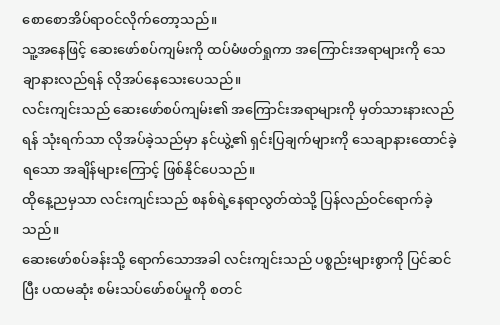စောစောအိပ်ရာဝင်လိုက်တော့သည်။
သူ့အနေဖြင့် ဆေးဖော်စပ်ကျမ်းကို ထပ်မံဖတ်ရှုကာ အကြောင်းအရာများကို သေချာနားလည်ရန် လိုအပ်နေသေးပေသည်။
လင်းကျင်းသည် ဆေးဖော်စပ်ကျမ်း၏ အကြောင်းအရာများကို မှတ်သားနားလည်ရန် သုံးရက်သာ လိုအပ်ခဲ့သည်မှာ နင်ယွဲ့၏ ရှင်းပြချက်များကို သေချာနားထောင်ခဲ့ရသော အချိန်များကြောင့် ဖြစ်နိုင်ပေသည်။
ထိုနေ့ညမှသာ လင်းကျင်းသည် စနစ်ရဲ့နေရာလွတ်ထဲသို့ ပြန်လည်ဝင်ရောက်ခဲ့သည်။
ဆေးဖော်စပ်ခန်းသို့ ရောက်သောအခါ လင်းကျင်းသည် ပစ္စည်းများစွာကို ပြင်ဆင်ပြီး ပထမဆုံး စမ်းသပ်ဖော်စပ်မှုကို စတင်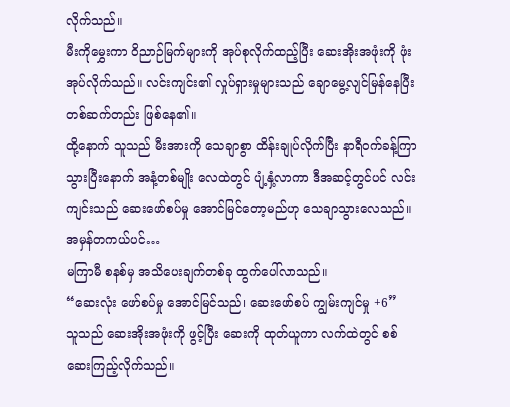လိုက်သည်။
မီးကိုမွှေးကာ ဝိညာဉ်မြက်များကို အုပ်စုလိုက်ထည့်ပြီး ဆေးအိုးအဖုံးကို ဖုံးအုပ်လိုက်သည်။ လင်းကျင်း၏ လှုပ်ရှားမှုများသည် ချောမွေ့လျင်မြန်နေပြီး တစ်ဆက်တည်း ဖြစ်နေ၏။
ထို့နောက် သူသည် မီးအားကို သေချာစွာ ထိန်းချုပ်လိုက်ပြီး နာရီဝက်ခန့်ကြာသွားပြီးနောက် အနံ့တစ်မျိုး လေထဲတွင် ပျံ့နှံ့လာကာ ဒီအဆင့်တွင်ပင် လင်းကျင်းသည် ဆေးဖော်စပ်မှု အောင်မြင်တော့မည်ဟု သေချာသွားလေသည်။
အမှန်တကယ်ပင်…
မကြာမီ စနစ်မှ အသိပေးချက်တစ်ခု ထွက်ပေါ်လာသည်။
“ဆေးလုံး ဖော်စပ်မှု အောင်မြင်သည်၊ ဆေးဖော်စပ် ကျွမ်းကျင်မှု +6”
သူသည် ဆေးအိုးအဖုံးကို ဖွင့်ပြီး ဆေးကို ထုတ်ယူကာ လက်ထဲတွင် စစ်ဆေးကြည့်လိုက်သည်။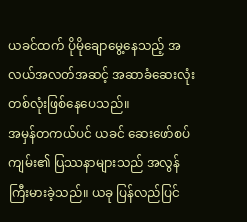ယခင်ထက် ပိုမိုချောမွေ့နေသည့် အလယ်အလတ်အဆင့် အဆာခံဆေးလုံး တစ်လုံးဖြစ်နေပေသည်။
အမှန်တကယ်ပင် ယခင် ဆေးဖော်စပ်ကျမ်း၏ ပြဿနာများသည် အလွန်ကြီးမားခဲ့သည်။ ယခု ပြန်လည်ပြင်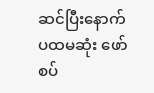ဆင်ပြီးနောက် ပထမဆုံး ဖော်စပ်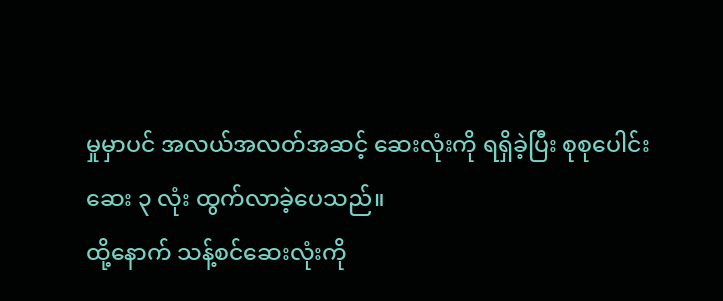မှုမှာပင် အလယ်အလတ်အဆင့် ဆေးလုံးကို ရရှိခဲ့ပြီး စုစုပေါင်း ဆေး ၃ လုံး ထွက်လာခဲ့ပေသည်။
ထို့နောက် သန့်စင်ဆေးလုံးကို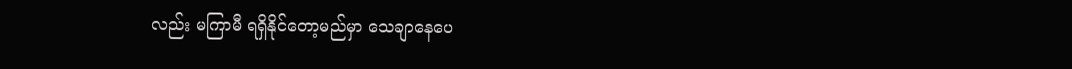လည်း မကြာမီ ရရှိနိုင်တော့မည်မှာ သေချာနေပေ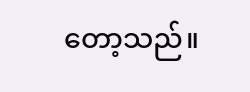တော့သည်။